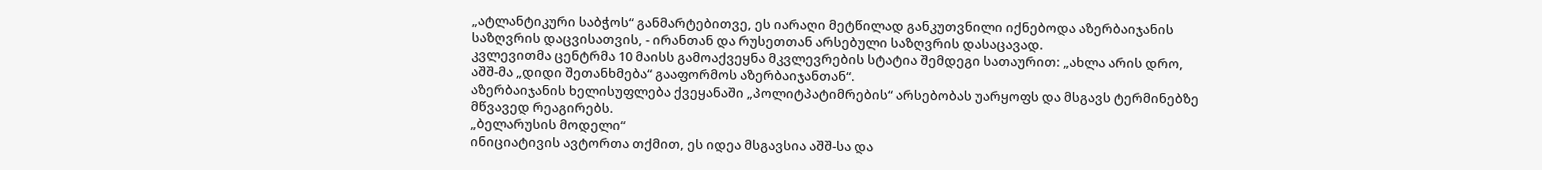„ატლანტიკური საბჭოს“ განმარტებითვე, ეს იარაღი მეტწილად განკუთვნილი იქნებოდა აზერბაიჯანის საზღვრის დაცვისათვის, - ირანთან და რუსეთთან არსებული საზღვრის დასაცავად.
კვლევითმა ცენტრმა 10 მაისს გამოაქვეყნა მკვლევრების სტატია შემდეგი სათაურით: „ახლა არის დრო, აშშ-მა „დიდი შეთანხმება“ გააფორმოს აზერბაიჯანთან“.
აზერბაიჯანის ხელისუფლება ქვეყანაში „პოლიტპატიმრების“ არსებობას უარყოფს და მსგავს ტერმინებზე მწვავედ რეაგირებს.
„ბელარუსის მოდელი“
ინიციატივის ავტორთა თქმით, ეს იდეა მსგავსია აშშ-სა და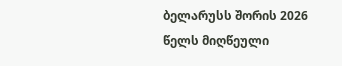ბელარუსს შორის 2026 წელს მიღწეული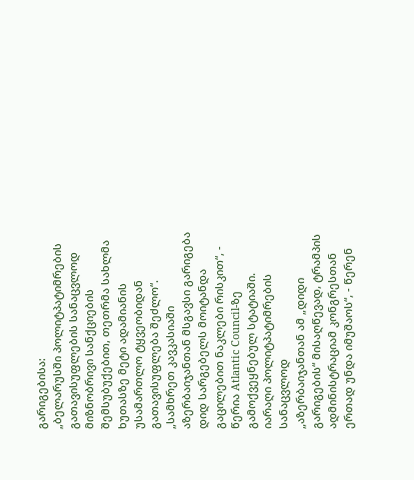გარიგებისა:
„ბელარუსში პოლიტპატიმრების გათავისუფლების სანაცვლოდ მიზნობრივი სანქციების შემსუბუქებით, თეთრმა სახლმა ხუთასზე მეტი ადამიანის უსამართლო ტყვეობიდან გათავისუფლება შეძლო“.
„სამხრეთ კავკასიაში აზერბაიჯანთან მსგავსი გარიგება დიდ სარგებელს მოიტანდა გაცილებით ნაკლები რისკით“, - წერია Atlantic Council-ზე გამოქვეყნებულ სტატიაში.
იარაღი პოლიტპატიმრების სანაცვლოდ
„აზერბაიჯანთან ამ „დიდი გარიგების“ მისაღწევად, ტრამპის ადმინისტრაციამ კონგრესთან ერთად უნდა იმუშაოს“, - წერენ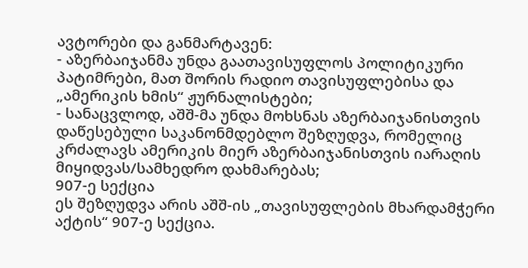ავტორები და განმარტავენ:
- აზერბაიჯანმა უნდა გაათავისუფლოს პოლიტიკური პატიმრები, მათ შორის რადიო თავისუფლებისა და „ამერიკის ხმის“ ჟურნალისტები;
- სანაცვლოდ, აშშ-მა უნდა მოხსნას აზერბაიჯანისთვის დაწესებული საკანონმდებლო შეზღუდვა, რომელიც კრძალავს ამერიკის მიერ აზერბაიჯანისთვის იარაღის მიყიდვას/სამხედრო დახმარებას;
907-ე სექცია
ეს შეზღუდვა არის აშშ-ის „თავისუფლების მხარდამჭერი აქტის“ 907-ე სექცია.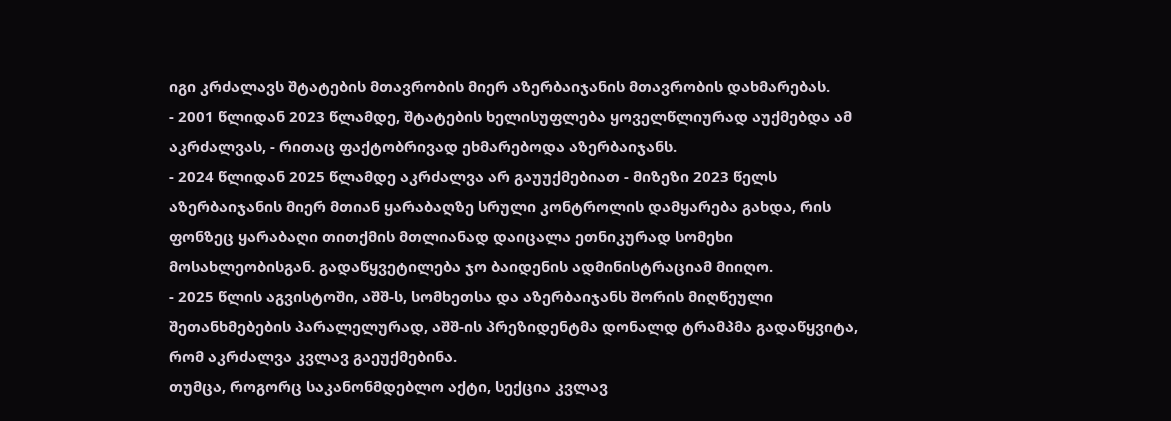იგი კრძალავს შტატების მთავრობის მიერ აზერბაიჯანის მთავრობის დახმარებას.
- 2001 წლიდან 2023 წლამდე, შტატების ხელისუფლება ყოველწლიურად აუქმებდა ამ აკრძალვას, - რითაც ფაქტობრივად ეხმარებოდა აზერბაიჯანს.
- 2024 წლიდან 2025 წლამდე აკრძალვა არ გაუუქმებიათ - მიზეზი 2023 წელს აზერბაიჯანის მიერ მთიან ყარაბაღზე სრული კონტროლის დამყარება გახდა, რის ფონზეც ყარაბაღი თითქმის მთლიანად დაიცალა ეთნიკურად სომეხი მოსახლეობისგან. გადაწყვეტილება ჯო ბაიდენის ადმინისტრაციამ მიიღო.
- 2025 წლის აგვისტოში, აშშ-ს, სომხეთსა და აზერბაიჯანს შორის მიღწეული შეთანხმებების პარალელურად, აშშ-ის პრეზიდენტმა დონალდ ტრამპმა გადაწყვიტა, რომ აკრძალვა კვლავ გაეუქმებინა.
თუმცა, როგორც საკანონმდებლო აქტი, სექცია კვლავ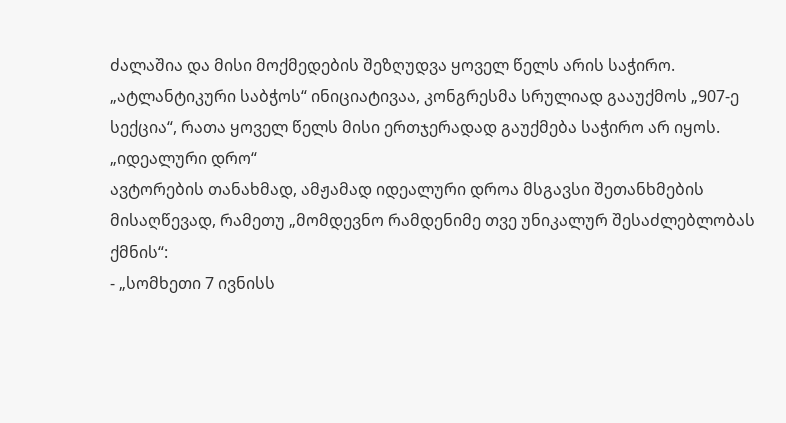ძალაშია და მისი მოქმედების შეზღუდვა ყოველ წელს არის საჭირო.
„ატლანტიკური საბჭოს“ ინიციატივაა, კონგრესმა სრულიად გააუქმოს „907-ე სექცია“, რათა ყოველ წელს მისი ერთჯერადად გაუქმება საჭირო არ იყოს.
„იდეალური დრო“
ავტორების თანახმად, ამჟამად იდეალური დროა მსგავსი შეთანხმების მისაღწევად, რამეთუ „მომდევნო რამდენიმე თვე უნიკალურ შესაძლებლობას ქმნის“:
- „სომხეთი 7 ივნისს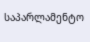საპარლამენტო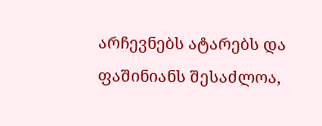არჩევნებს ატარებს და ფაშინიანს შესაძლოა,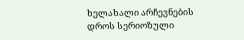ხელახალი არჩევნების დროს სერიოზული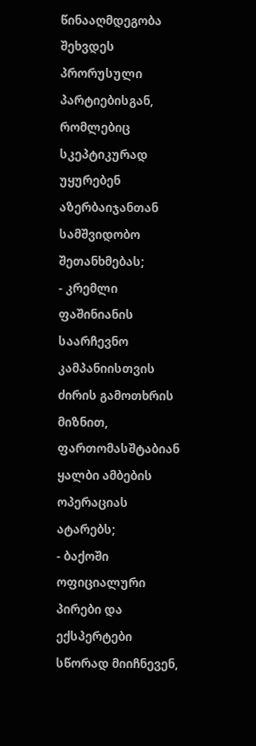წინააღმდეგობა შეხვდეს პრორუსული პარტიებისგან, რომლებიც სკეპტიკურად უყურებენ აზერბაიჯანთან სამშვიდობო შეთანხმებას;
- კრემლი ფაშინიანის საარჩევნო კამპანიისთვის ძირის გამოთხრის მიზნით, ფართომასშტაბიან ყალბი ამბების ოპერაციას ატარებს;
- ბაქოში ოფიციალური პირები და ექსპერტები სწორად მიიჩნევენ,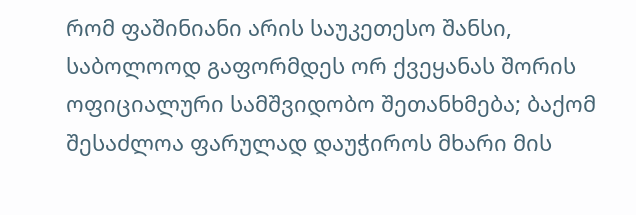რომ ფაშინიანი არის საუკეთესო შანსი, საბოლოოდ გაფორმდეს ორ ქვეყანას შორის ოფიციალური სამშვიდობო შეთანხმება; ბაქომ შესაძლოა ფარულად დაუჭიროს მხარი მის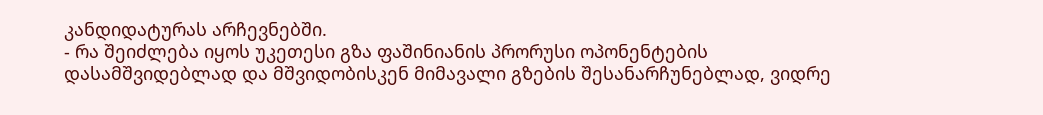კანდიდატურას არჩევნებში.
- რა შეიძლება იყოს უკეთესი გზა ფაშინიანის პრორუსი ოპონენტების დასამშვიდებლად და მშვიდობისკენ მიმავალი გზების შესანარჩუნებლად, ვიდრე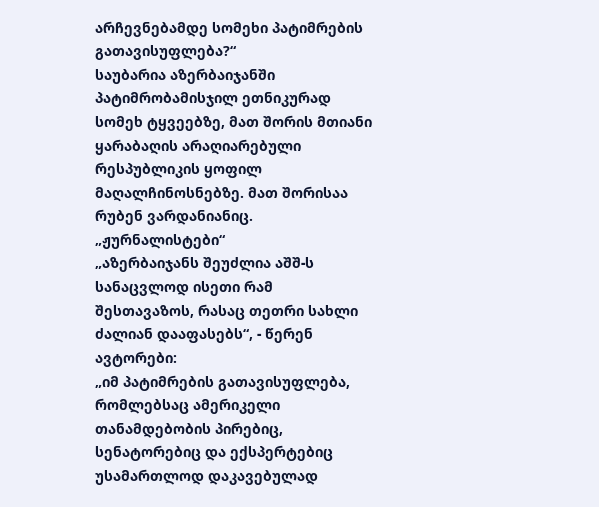არჩევნებამდე სომეხი პატიმრების გათავისუფლება?“
საუბარია აზერბაიჯანში პატიმრობამისჯილ ეთნიკურად სომეხ ტყვეებზე, მათ შორის მთიანი ყარაბაღის არაღიარებული რესპუბლიკის ყოფილ მაღალჩინოსნებზე. მათ შორისაა რუბენ ვარდანიანიც.
„ჟურნალისტები“
„აზერბაიჯანს შეუძლია აშშ-ს სანაცვლოდ ისეთი რამ შესთავაზოს, რასაც თეთრი სახლი ძალიან დააფასებს“, - წერენ ავტორები:
„იმ პატიმრების გათავისუფლება, რომლებსაც ამერიკელი თანამდებობის პირებიც, სენატორებიც და ექსპერტებიც უსამართლოდ დაკავებულად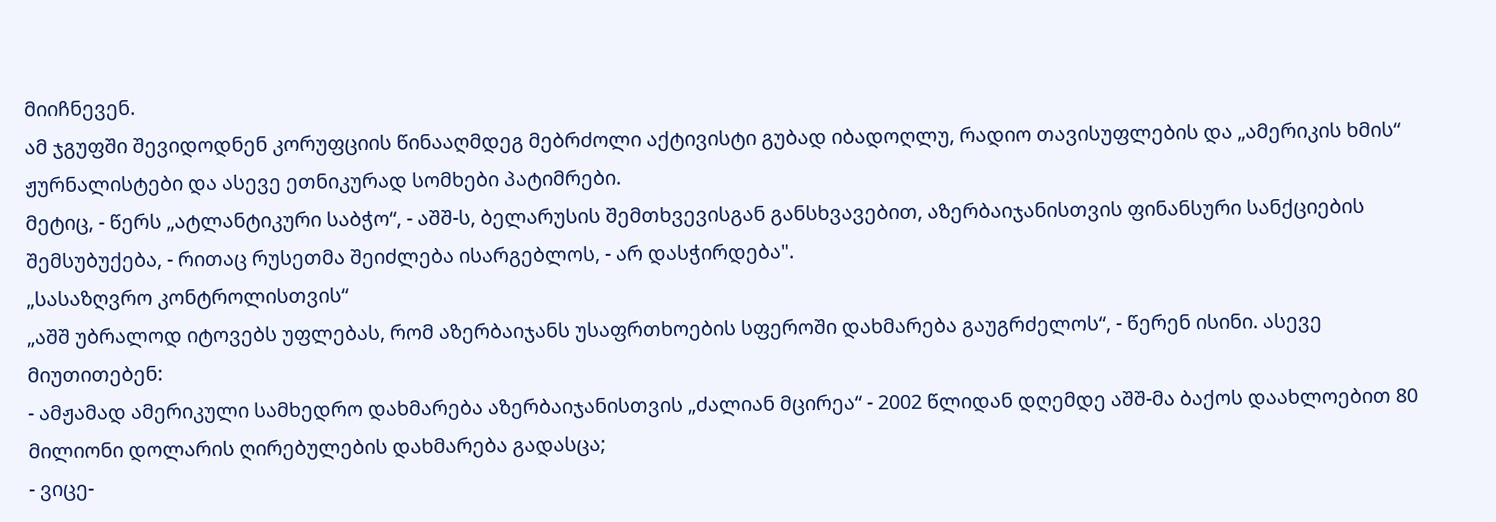მიიჩნევენ.
ამ ჯგუფში შევიდოდნენ კორუფციის წინააღმდეგ მებრძოლი აქტივისტი გუბად იბადოღლუ, რადიო თავისუფლების და „ამერიკის ხმის“ ჟურნალისტები და ასევე ეთნიკურად სომხები პატიმრები.
მეტიც, - წერს „ატლანტიკური საბჭო“, - აშშ-ს, ბელარუსის შემთხვევისგან განსხვავებით, აზერბაიჯანისთვის ფინანსური სანქციების შემსუბუქება, - რითაც რუსეთმა შეიძლება ისარგებლოს, - არ დასჭირდება".
„სასაზღვრო კონტროლისთვის“
„აშშ უბრალოდ იტოვებს უფლებას, რომ აზერბაიჯანს უსაფრთხოების სფეროში დახმარება გაუგრძელოს“, - წერენ ისინი. ასევე მიუთითებენ:
- ამჟამად ამერიკული სამხედრო დახმარება აზერბაიჯანისთვის „ძალიან მცირეა“ - 2002 წლიდან დღემდე აშშ-მა ბაქოს დაახლოებით 80 მილიონი დოლარის ღირებულების დახმარება გადასცა;
- ვიცე-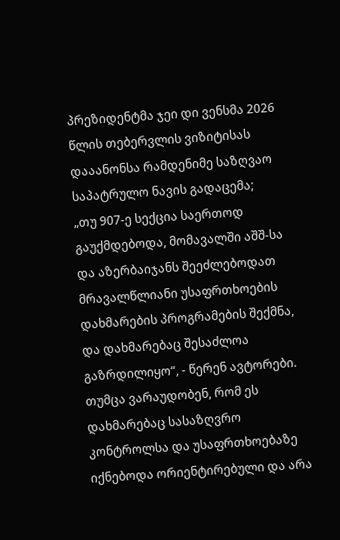პრეზიდენტმა ჯეი დი ვენსმა 2026 წლის თებერვლის ვიზიტისას დააანონსა რამდენიმე საზღვაო საპატრულო ნავის გადაცემა;
„თუ 907-ე სექცია საერთოდ გაუქმდებოდა, მომავალში აშშ-სა და აზერბაიჯანს შეეძლებოდათ მრავალწლიანი უსაფრთხოების დახმარების პროგრამების შექმნა, და დახმარებაც შესაძლოა გაზრდილიყო“, - წერენ ავტორები.
თუმცა ვარაუდობენ, რომ ეს დახმარებაც სასაზღვრო კონტროლსა და უსაფრთხოებაზე იქნებოდა ორიენტირებული და არა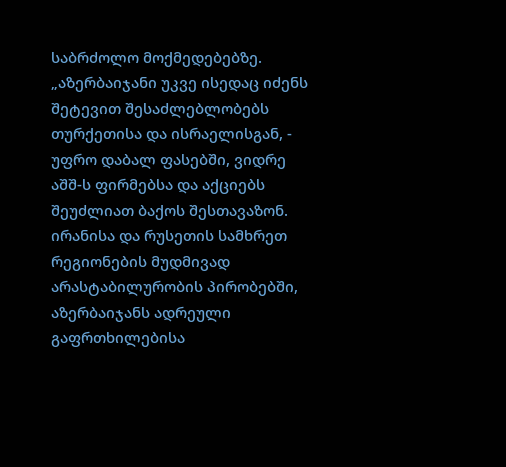საბრძოლო მოქმედებებზე.
„აზერბაიჯანი უკვე ისედაც იძენს შეტევით შესაძლებლობებს თურქეთისა და ისრაელისგან, - უფრო დაბალ ფასებში, ვიდრე აშშ-ს ფირმებსა და აქციებს შეუძლიათ ბაქოს შესთავაზონ.
ირანისა და რუსეთის სამხრეთ რეგიონების მუდმივად არასტაბილურობის პირობებში, აზერბაიჯანს ადრეული გაფრთხილებისა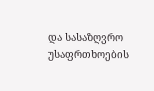და სასაზღვრო უსაფრთხოების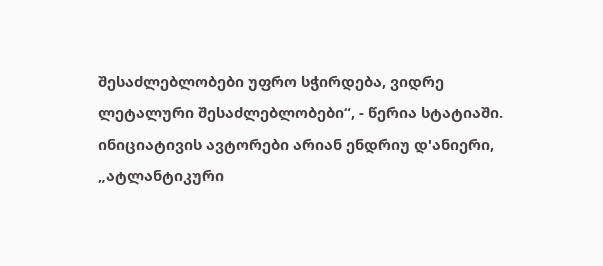შესაძლებლობები უფრო სჭირდება, ვიდრე ლეტალური შესაძლებლობები“, - წერია სტატიაში.
ინიციატივის ავტორები არიან ენდრიუ დ'ანიერი, „ატლანტიკური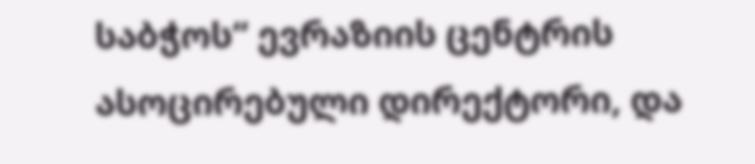საბჭოს“ ევრაზიის ცენტრის ასოცირებული დირექტორი, და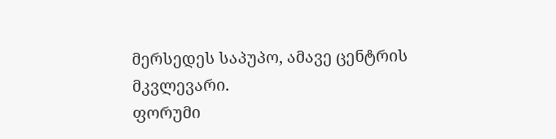მერსედეს საპუპო, ამავე ცენტრის მკვლევარი.
ფორუმი